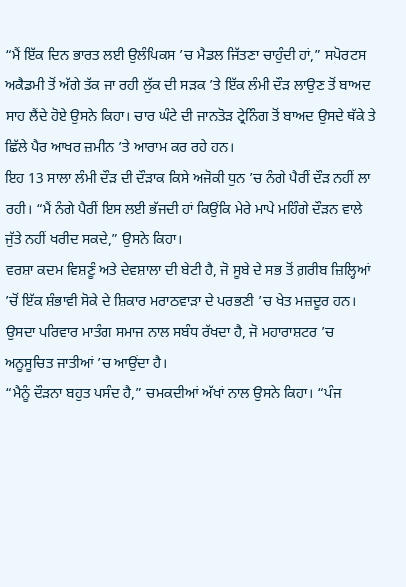“ਮੈਂ ਇੱਕ ਦਿਨ ਭਾਰਤ ਲਈ ਉਲੰਪਿਕਸ ’ਚ ਮੈਡਲ ਜਿੱਤਣਾ ਚਾਹੁੰਦੀ ਹਾਂ,” ਸਪੋਰਟਸ ਅਕੈਡਮੀ ਤੋਂ ਅੱਗੇ ਤੱਕ ਜਾ ਰਹੀ ਲੁੱਕ ਦੀ ਸੜਕ ’ਤੇ ਇੱਕ ਲੰਮੀ ਦੌੜ ਲਾਉਣ ਤੋਂ ਬਾਅਦ ਸਾਹ ਲੈਂਦੇ ਹੋਏ ਉਸਨੇ ਕਿਹਾ। ਚਾਰ ਘੰਟੇ ਦੀ ਜਾਨਤੋੜ ਟ੍ਰੇਨਿੰਗ ਤੋਂ ਬਾਅਦ ਉਸਦੇ ਥੱਕੇ ਤੇ ਛਿੱਲੇ ਪੈਰ ਆਖਰ ਜ਼ਮੀਨ ’ਤੇ ਆਰਾਮ ਕਰ ਰਹੇ ਹਨ।
ਇਹ 13 ਸਾਲਾ ਲੰਮੀ ਦੌੜ ਦੀ ਦੌੜਾਕ ਕਿਸੇ ਅਜੋਕੀ ਧੁਨ ’ਚ ਨੰਗੇ ਪੈਰੀਂ ਦੌੜ ਨਹੀਂ ਲਾ ਰਹੀ। “ਮੈਂ ਨੰਗੇ ਪੈਰੀਂ ਇਸ ਲਈ ਭੱਜਦੀ ਹਾਂ ਕਿਉਂਕਿ ਮੇਰੇ ਮਾਪੇ ਮਹਿੰਗੇ ਦੌੜਨ ਵਾਲੇ ਜੁੱਤੇ ਨਹੀਂ ਖਰੀਦ ਸਕਦੇ,” ਉਸਨੇ ਕਿਹਾ।
ਵਰਸ਼ਾ ਕਦਮ ਵਿਸ਼ਣੂੰ ਅਤੇ ਦੇਵਸ਼ਾਲਾ ਦੀ ਬੇਟੀ ਹੈ, ਜੋ ਸੂਬੇ ਦੇ ਸਭ ਤੋਂ ਗ਼ਰੀਬ ਜ਼ਿਲ੍ਹਿਆਂ ’ਚੋਂ ਇੱਕ ਸ਼ੰਭਾਵੀ ਸੋਕੇ ਦੇ ਸ਼ਿਕਾਰ ਮਰਾਠਵਾੜਾ ਦੇ ਪਰਭਣੀ ’ਚ ਖੇਤ ਮਜ਼ਦੂਰ ਹਨ। ਉਸਦਾ ਪਰਿਵਾਰ ਮਾਤੰਗ ਸਮਾਜ ਨਾਲ ਸਬੰਧ ਰੱਖਦਾ ਹੈ, ਜੋ ਮਹਾਰਾਸ਼ਟਰ ’ਚ ਅਨੂਸੂਚਿਤ ਜਾਤੀਆਂ ’ਚ ਆਉਂਦਾ ਹੈ।
“ਮੈਨੂੰ ਦੌੜਨਾ ਬਹੁਤ ਪਸੰਦ ਹੈ,” ਚਮਕਦੀਆਂ ਅੱਖਾਂ ਨਾਲ ਉਸਨੇ ਕਿਹਾ। “ਪੰਜ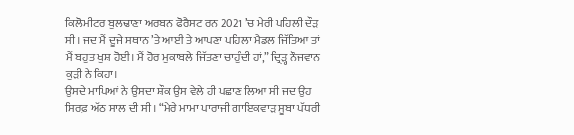ਕਿਲੋਮੀਟਰ ਬੁਲਢਾਣਾ ਅਰਬਨ ਫੋਰੈਸਟ ਰਨ 2021 ’ਚ ਮੇਰੀ ਪਹਿਲੀ ਦੌੜ ਸੀ। ਜਦ ਮੈਂ ਦੂਜੇ ਸਥਾਨ ’ਤੇ ਆਈ ਤੇ ਆਪਣਾ ਪਹਿਲਾ ਮੈਡਲ ਜਿੱਤਿਆ ਤਾਂ ਮੈਂ ਬਹੁਤ ਖੁਸ਼ ਹੋਈ। ਮੈਂ ਹੋਰ ਮੁਕਾਬਲੇ ਜਿੱਤਣਾ ਚਾਹੁੰਦੀ ਹਾਂ,” ਦ੍ਰਿੜ੍ਹ ਨੌਜਵਾਨ ਕੁੜੀ ਨੇ ਕਿਹਾ।
ਉਸਦੇ ਮਾਪਿਆਂ ਨੇ ਉਸਦਾ ਸ਼ੌਕ ਉਸ ਵੇਲੇ ਹੀ ਪਛਾਣ ਲਿਆ ਸੀ ਜਦ ਉਹ ਸਿਰਫ਼ ਅੱਠ ਸਾਲ ਦੀ ਸੀ। “ਮੇਰੇ ਮਾਮਾ ਪਾਰਾਜੀ ਗਾਇਕਵਾੜ ਸੂਬਾ ਪੱਧਰੀ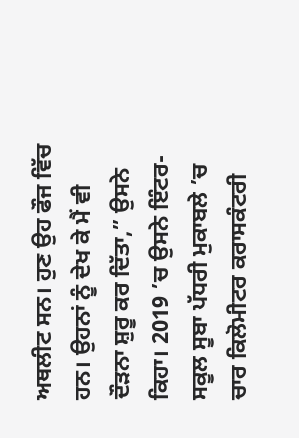ਅਥਲੀਟ ਸਨ। ਹੁਣ ਉਹ ਫੌਜ ਵਿੱਚ ਹਨ। ਉਹਨਾਂ ਨੂੰ ਦੇਖ ਕੇ ਮੈਂ ਵੀ ਦੌੜਨਾ ਸ਼ੁਰੂ ਕਰ ਦਿੱਤਾ,” ਉਸਨੇ ਕਿਹਾ। 2019 ’ਚ ਉਸਨੇ ਇੰਟਰ-ਸਕੂਲ ਸੂਬਾ ਪੱਧਰੀ ਮੁਕਾਬਲੇ ’ਚ ਚਾਰ ਕਿਲੋਮੀਟਰ ਕਰਾਸਕੰਟਰੀ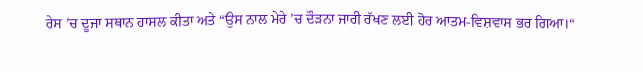ਰੇਸ ’ਚ ਦੂਜਾ ਸਥਾਨ ਹਾਸਲ ਕੀਤਾ ਅਤੇ “ਉਸ ਨਾਲ ਮੇਰੇ ’ਚ ਦੌੜਨਾ ਜਾਰੀ ਰੱਖਣ ਲਈ ਹੋਰ ਆਤਮ-ਵਿਸ਼ਵਾਸ ਭਰ ਗਿਆ।“